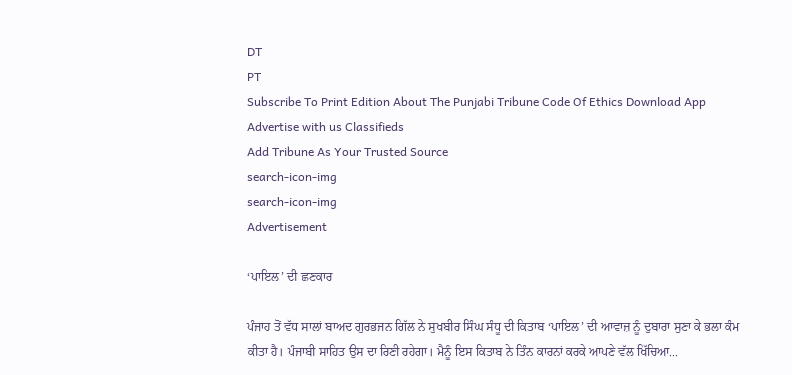DT
PT
Subscribe To Print Edition About The Punjabi Tribune Code Of Ethics Download App Advertise with us Classifieds
Add Tribune As Your Trusted Source
search-icon-img
search-icon-img
Advertisement

‘ਪਾਇਲ’ ਦੀ ਛਣਕਾਰ

ਪੰਜਾਹ ਤੋਂ ਵੱਧ ਸਾਲਾਂ ਬਾਅਦ ਗੁਰਭਜਨ ਗਿੱਲ ਨੇ ਸੁਖਬੀਰ ਸਿੰਘ ਸੰਧੂ ਦੀ ਕਿਤਾਬ ‘ਪਾਇਲ’ ਦੀ ਆਵਾਜ਼ ਨੂੰ ਦੁਬਾਰਾ ਸੁਣਾ ਕੇ ਭਲਾ ਕੰਮ ਕੀਤਾ ਹੈ। ਪੰਜਾਬੀ ਸਾਹਿਤ ਉਸ ਦਾ ਰਿਣੀ ਰਹੇਗਾ। ਮੈਨੂੰ ਇਸ ਕਿਤਾਬ ਨੇ ਤਿੰਨ ਕਾਰਨਾਂ ਕਰਕੇ ਆਪਣੇ ਵੱਲ ਖਿੱਚਿਆ...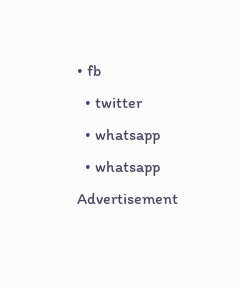• fb
  • twitter
  • whatsapp
  • whatsapp
Advertisement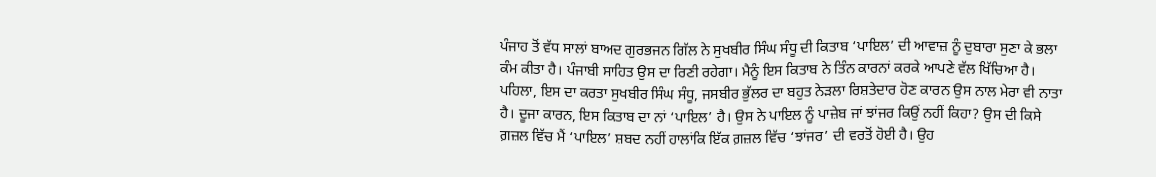ਪੰਜਾਹ ਤੋਂ ਵੱਧ ਸਾਲਾਂ ਬਾਅਦ ਗੁਰਭਜਨ ਗਿੱਲ ਨੇ ਸੁਖਬੀਰ ਸਿੰਘ ਸੰਧੂ ਦੀ ਕਿਤਾਬ ‘ਪਾਇਲ’ ਦੀ ਆਵਾਜ਼ ਨੂੰ ਦੁਬਾਰਾ ਸੁਣਾ ਕੇ ਭਲਾ ਕੰਮ ਕੀਤਾ ਹੈ। ਪੰਜਾਬੀ ਸਾਹਿਤ ਉਸ ਦਾ ਰਿਣੀ ਰਹੇਗਾ। ਮੈਨੂੰ ਇਸ ਕਿਤਾਬ ਨੇ ਤਿੰਨ ਕਾਰਨਾਂ ਕਰਕੇ ਆਪਣੇ ਵੱਲ ਖਿੱਚਿਆ ਹੈ। ਪਹਿਲਾ, ਇਸ ਦਾ ਕਰਤਾ ਸੁਖਬੀਰ ਸਿੰਘ ਸੰਧੂ, ਜਸਬੀਰ ਭੁੱਲਰ ਦਾ ਬਹੁਤ ਨੇੜਲਾ ਰਿਸ਼ਤੇਦਾਰ ਹੋਣ ਕਾਰਨ ਉਸ ਨਾਲ ਮੇਰਾ ਵੀ ਨਾਤਾ ਹੈ। ਦੂਜਾ ਕਾਰਨ, ਇਸ ਕਿਤਾਬ ਦਾ ਨਾਂ ‘ਪਾਇਲ’ ਹੈ। ਉਸ ਨੇ ਪਾਇਲ ਨੂੰ ਪਾਜ਼ੇਬ ਜਾਂ ਝਾਂਜਰ ਕਿਉਂ ਨਹੀਂ ਕਿਹਾ? ਉਸ ਦੀ ਕਿਸੇ ਗ਼ਜ਼ਲ ਵਿੱਚ ਮੈਂ ‘ਪਾਇਲ’ ਸ਼ਬਦ ਨਹੀਂ ਹਾਲਾਂਕਿ ਇੱਕ ਗ਼ਜ਼ਲ ਵਿੱਚ ‘ਝਾਂਜਰ’ ਦੀ ਵਰਤੋਂ ਹੋਈ ਹੈ। ਉਹ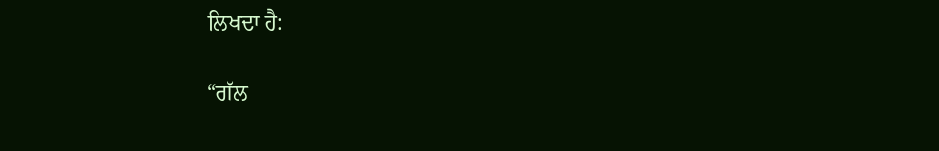ਲਿਖਦਾ ਹੈ:

“ਗੱਲ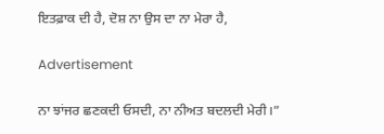ਇਤਫ਼ਾਕ ਦੀ ਹੈ, ਦੋਸ਼ ਨਾ ਉਸ ਦਾ ਨਾ ਮੇਰਾ ਹੈ,

Advertisement

ਨਾ ਝਾਂਜਰ ਛਣਕਦੀ ਓਸਦੀ, ਨਾ ਨੀਅਤ ਬਦਲਦੀ ਮੇਰੀ।”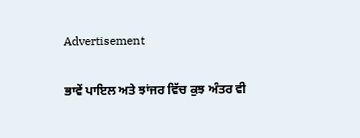Advertisement

ਭਾਵੇਂ ਪਾਇਲ ਅਤੇ ਝਾਂਜਰ ਵਿੱਚ ਕੁਝ ਅੰਤਰ ਵੀ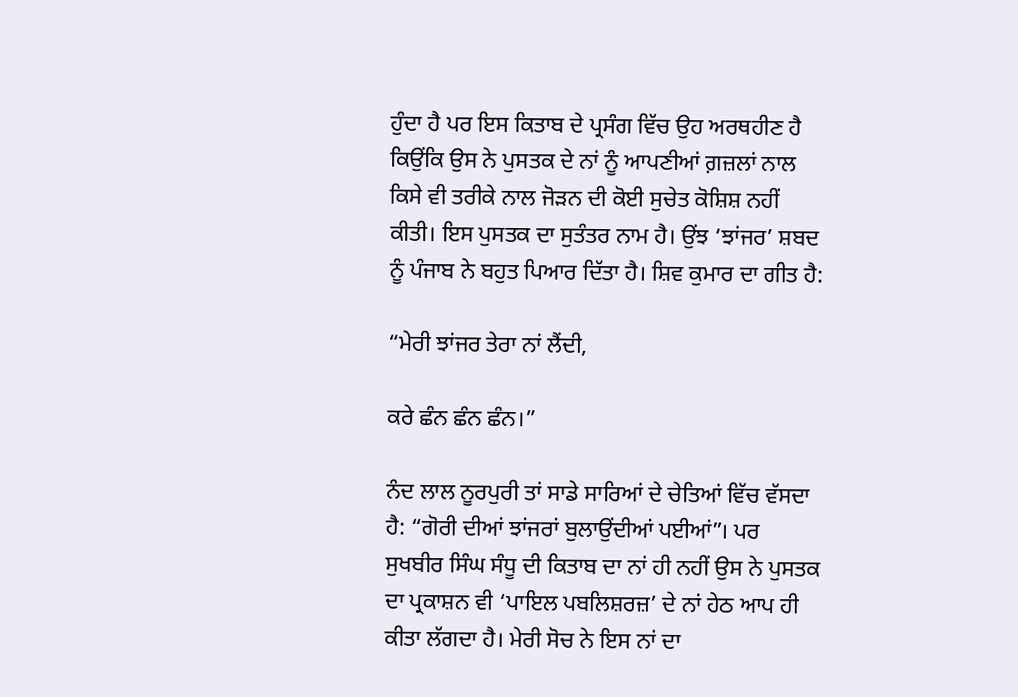ਹੁੰਦਾ ਹੈ ਪਰ ਇਸ ਕਿਤਾਬ ਦੇ ਪ੍ਰਸੰਗ ਵਿੱਚ ਉਹ ਅਰਥਹੀਣ ਹੈ ਕਿਉਂਕਿ ਉਸ ਨੇ ਪੁਸਤਕ ਦੇ ਨਾਂ ਨੂੰ ਆਪਣੀਆਂ ਗ਼ਜ਼ਲਾਂ ਨਾਲ ਕਿਸੇ ਵੀ ਤਰੀਕੇ ਨਾਲ ਜੋੜਨ ਦੀ ਕੋਈ ਸੁਚੇਤ ਕੋਸ਼ਿਸ਼ ਨਹੀਂ ਕੀਤੀ। ਇਸ ਪੁਸਤਕ ਦਾ ਸੁਤੰਤਰ ਨਾਮ ਹੈ। ਉਂਝ ‘ਝਾਂਜਰ’ ਸ਼ਬਦ ਨੂੰ ਪੰਜਾਬ ਨੇ ਬਹੁਤ ਪਿਆਰ ਦਿੱਤਾ ਹੈ। ਸ਼ਿਵ ਕੁਮਾਰ ਦਾ ਗੀਤ ਹੈ:

“ਮੇਰੀ ਝਾਂਜਰ ਤੇਰਾ ਨਾਂ ਲੈਂਦੀ,

ਕਰੇ ਛੰਨ ਛੰਨ ਛੰਨ।”

ਨੰਦ ਲਾਲ ਨੂਰਪੁਰੀ ਤਾਂ ਸਾਡੇ ਸਾਰਿਆਂ ਦੇ ਚੇਤਿਆਂ ਵਿੱਚ ਵੱਸਦਾ ਹੈ: “ਗੋਰੀ ਦੀਆਂ ਝਾਂਜਰਾਂ ਬੁਲਾਉਂਦੀਆਂ ਪਈਆਂ”। ਪਰ ਸੁਖਬੀਰ ਸਿੰਘ ਸੰਧੂ ਦੀ ਕਿਤਾਬ ਦਾ ਨਾਂ ਹੀ ਨਹੀਂ ਉਸ ਨੇ ਪੁਸਤਕ ਦਾ ਪ੍ਰਕਾਸ਼ਨ ਵੀ ‘ਪਾਇਲ ਪਬਲਿਸ਼ਰਜ਼’ ਦੇ ਨਾਂ ਹੇਠ ਆਪ ਹੀ ਕੀਤਾ ਲੱਗਦਾ ਹੈ। ਮੇਰੀ ਸੋਚ ਨੇ ਇਸ ਨਾਂ ਦਾ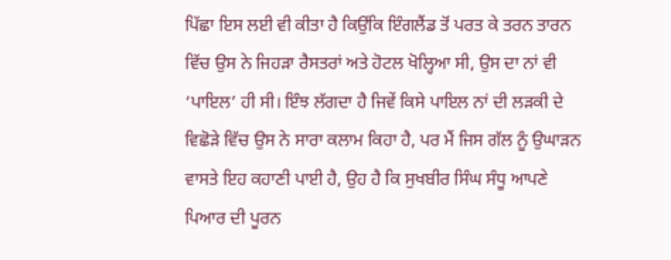ਪਿੱਛਾ ਇਸ ਲਈ ਵੀ ਕੀਤਾ ਹੈ ਕਿਉਂਕਿ ਇੰਗਲੈਂਡ ਤੋਂ ਪਰਤ ਕੇ ਤਰਨ ਤਾਰਨ ਵਿੱਚ ਉਸ ਨੇ ਜਿਹੜਾ ਰੈਸਤਰਾਂ ਅਤੇ ਹੋਟਲ ਖੋਲ੍ਹਿਆ ਸੀ, ਉਸ ਦਾ ਨਾਂ ਵੀ ‘ਪਾਇਲ’ ਹੀ ਸੀ। ਇੰਝ ਲੱਗਦਾ ਹੈ ਜਿਵੇਂ ਕਿਸੇ ਪਾਇਲ ਨਾਂ ਦੀ ਲੜਕੀ ਦੇ ਵਿਛੋੜੇ ਵਿੱਚ ਉਸ ਨੇ ਸਾਰਾ ਕਲਾਮ ਕਿਹਾ ਹੈ, ਪਰ ਮੈਂ ਜਿਸ ਗੱਲ ਨੂੰ ਉਘਾੜਨ ਵਾਸਤੇ ਇਹ ਕਹਾਣੀ ਪਾਈ ਹੈ, ਉਹ ਹੈ ਕਿ ਸੁਖਬੀਰ ਸਿੰਘ ਸੰਧੂ ਆਪਣੇ ਪਿਆਰ ਦੀ ਪੂਰਨ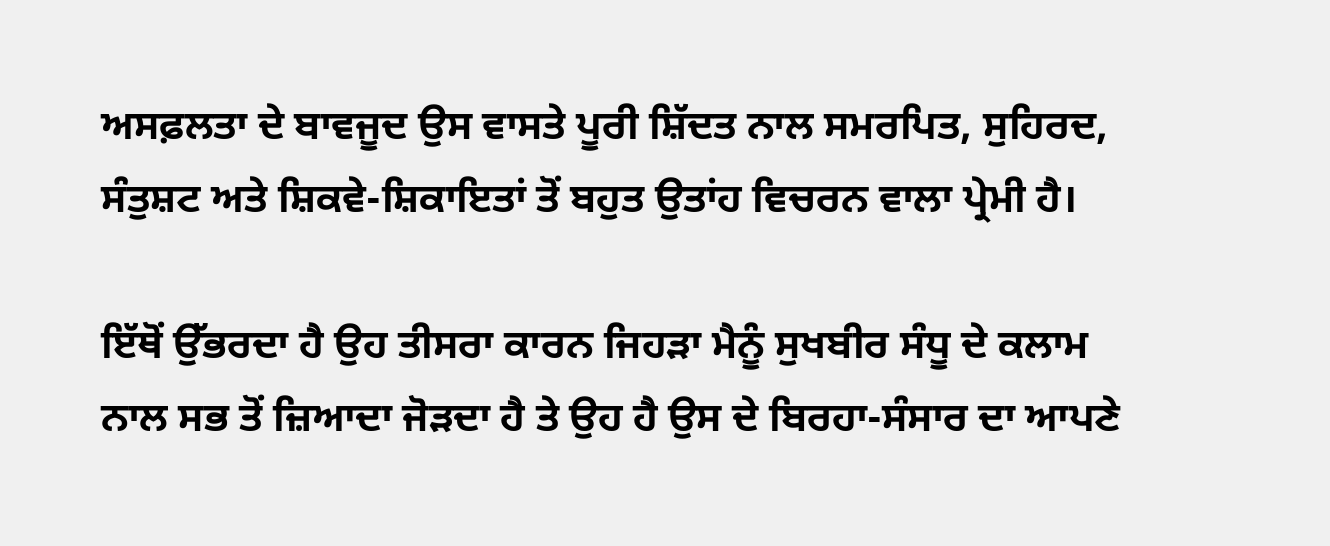ਅਸਫ਼ਲਤਾ ਦੇ ਬਾਵਜੂਦ ਉਸ ਵਾਸਤੇ ਪੂਰੀ ਸ਼ਿੱਦਤ ਨਾਲ ਸਮਰਪਿਤ, ਸੁਹਿਰਦ, ਸੰਤੁਸ਼ਟ ਅਤੇ ਸ਼ਿਕਵੇ-ਸ਼ਿਕਾਇਤਾਂ ਤੋਂ ਬਹੁਤ ਉਤਾਂਹ ਵਿਚਰਨ ਵਾਲਾ ਪ੍ਰੇਮੀ ਹੈ।

ਇੱਥੋਂ ਉੱਭਰਦਾ ਹੈ ਉਹ ਤੀਸਰਾ ਕਾਰਨ ਜਿਹੜਾ ਮੈਨੂੰ ਸੁਖਬੀਰ ਸੰਧੂ ਦੇ ਕਲਾਮ ਨਾਲ ਸਭ ਤੋਂ ਜ਼ਿਆਦਾ ਜੋੜਦਾ ਹੈ ਤੇ ਉਹ ਹੈ ਉਸ ਦੇ ਬਿਰਹਾ-ਸੰਸਾਰ ਦਾ ਆਪਣੇ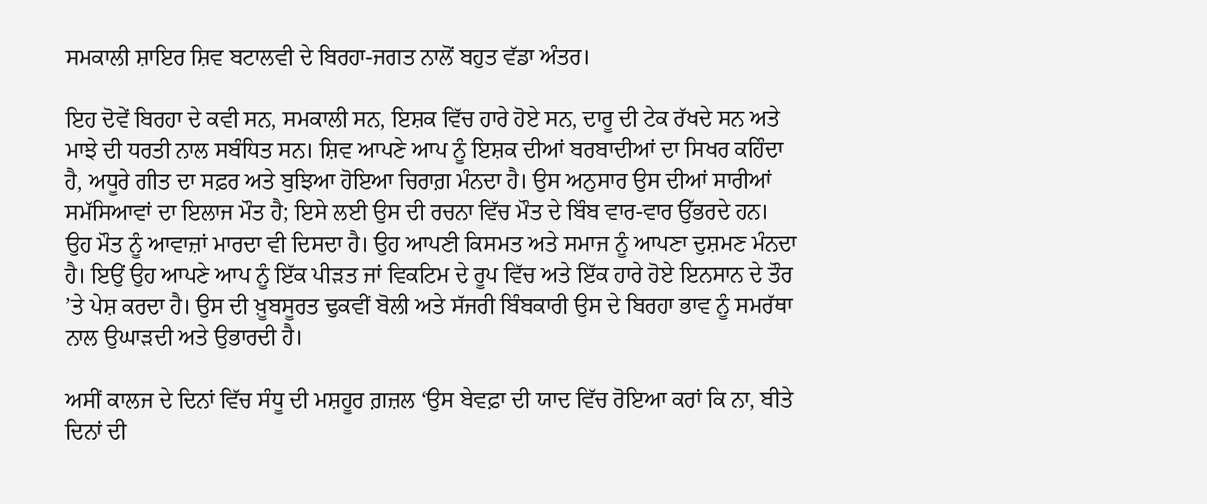ਸਮਕਾਲੀ ਸ਼ਾਇਰ ਸ਼ਿਵ ਬਟਾਲਵੀ ਦੇ ਬਿਰਹਾ-ਜਗਤ ਨਾਲੋਂ ਬਹੁਤ ਵੱਡਾ ਅੰਤਰ।

ਇਹ ਦੋਵੇਂ ਬਿਰਹਾ ਦੇ ਕਵੀ ਸਨ, ਸਮਕਾਲੀ ਸਨ, ਇਸ਼ਕ ਵਿੱਚ ਹਾਰੇ ਹੋਏ ਸਨ, ਦਾਰੂ ਦੀ ਟੇਕ ਰੱਖਦੇ ਸਨ ਅਤੇ ਮਾਝੇ ਦੀ ਧਰਤੀ ਨਾਲ ਸਬੰਧਿਤ ਸਨ। ਸ਼ਿਵ ਆਪਣੇ ਆਪ ਨੂੰ ਇਸ਼ਕ ਦੀਆਂ ਬਰਬਾਦੀਆਂ ਦਾ ਸਿਖਰ ਕਹਿੰਦਾ ਹੈ, ਅਧੂਰੇ ਗੀਤ ਦਾ ਸਫ਼ਰ ਅਤੇ ਬੁਝਿਆ ਹੋਇਆ ਚਿਰਾਗ਼ ਮੰਨਦਾ ਹੈ। ਉਸ ਅਨੁਸਾਰ ਉਸ ਦੀਆਂ ਸਾਰੀਆਂ ਸਮੱਸਿਆਵਾਂ ਦਾ ਇਲਾਜ ਮੌਤ ਹੈ; ਇਸੇ ਲਈ ਉਸ ਦੀ ਰਚਨਾ ਵਿੱਚ ਮੌਤ ਦੇ ਬਿੰਬ ਵਾਰ-ਵਾਰ ਉੱਭਰਦੇ ਹਨ। ਉਹ ਮੌਤ ਨੂੰ ਆਵਾਜ਼ਾਂ ਮਾਰਦਾ ਵੀ ਦਿਸਦਾ ਹੈ। ਉਹ ਆਪਣੀ ਕਿਸਮਤ ਅਤੇ ਸਮਾਜ ਨੂੰ ਆਪਣਾ ਦੁਸ਼ਮਣ ਮੰਨਦਾ ਹੈ। ਇਉਂ ਉਹ ਆਪਣੇ ਆਪ ਨੂੰ ਇੱਕ ਪੀੜਤ ਜਾਂ ਵਿਕਟਿਮ ਦੇ ਰੂਪ ਵਿੱਚ ਅਤੇ ਇੱਕ ਹਾਰੇ ਹੋਏ ਇਨਸਾਨ ਦੇ ਤੌਰ ’ਤੇ ਪੇਸ਼ ਕਰਦਾ ਹੈ। ਉਸ ਦੀ ਖ਼ੂਬਸੂਰਤ ਢੁਕਵੀਂ ਬੋਲੀ ਅਤੇ ਸੱਜਰੀ ਬਿੰਬਕਾਰੀ ਉਸ ਦੇ ਬਿਰਹਾ ਭਾਵ ਨੂੰ ਸਮਰੱਥਾ ਨਾਲ ਉਘਾੜਦੀ ਅਤੇ ਉਭਾਰਦੀ ਹੈ।

ਅਸੀਂ ਕਾਲਜ ਦੇ ਦਿਨਾਂ ਵਿੱਚ ਸੰਧੂ ਦੀ ਮਸ਼ਹੂਰ ਗ਼ਜ਼ਲ ‘ਉਸ ਬੇਵਫ਼ਾ ਦੀ ਯਾਦ ਵਿੱਚ ਰੋਇਆ ਕਰਾਂ ਕਿ ਨਾ, ਬੀਤੇ ਦਿਨਾਂ ਦੀ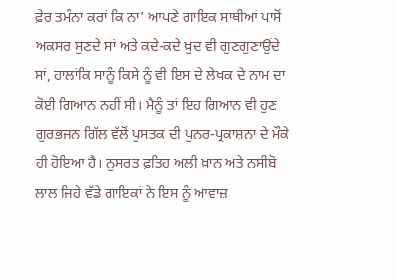ਫ਼ੇਰ ਤਮੰਨਾ ਕਰਾਂ ਕਿ ਨਾ’ ਆਪਣੇ ਗਾਇਕ ਸਾਥੀਆਂ ਪਾਸੋਂ ਅਕਸਰ ਸੁਣਦੇ ਸਾਂ ਅਤੇ ਕਦੇ-ਕਦੇ ਖ਼ੁਦ ਵੀ ਗੁਣਗੁਣਾਉਂਦੇ ਸਾਂ, ਹਾਲਾਂਕਿ ਸਾਨੂੰ ਕਿਸੇ ਨੂੰ ਵੀ ਇਸ ਦੇ ਲੇਖਕ ਦੇ ਨਾਮ ਦਾ ਕੋਈ ਗਿਆਨ ਨਹੀਂ ਸੀ। ਮੈਨੂੰ ਤਾਂ ਇਹ ਗਿਆਨ ਵੀ ਹੁਣ ਗੁਰਭਜਨ ਗਿੱਲ ਵੱਲੋਂ ਪੁਸਤਕ ਦੀ ਪੁਨਰ-ਪ੍ਰਕਾਸ਼ਨਾ ਦੇ ਮੌਕੇ ਹੀ ਹੋਇਆ ਹੈ। ਨੁਸਰਤ ਫ਼ਤਿਹ ਅਲੀ ਖ਼ਾਨ ਅਤੇ ਨਸੀਬੋ ਲਾਲ ਜਿਹੇ ਵੱਡੇ ਗਾਇਕਾਂ ਨੇ ਇਸ ਨੂੰ ਆਵਾਜ਼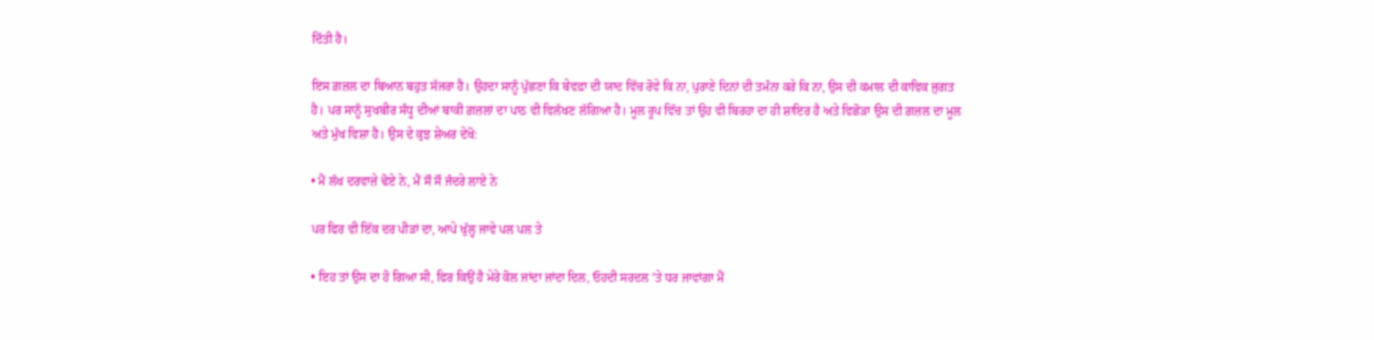ਦਿੱਤੀ ਹੈ।

ਇਸ ਗ਼ਜ਼ਲ ਦਾ ਬਿਆਨ ਬਹੁਤ ਸੱਜਰਾ ਹੈ। ਉਹਦਾ ਸਾਨੂੰ ਪੁੱਛਣਾ ਕਿ ਬੇਵਫ਼ਾ ਦੀ ਯਾਦ ਵਿੱਚ ਰੋਵੇ ਕਿ ਨਾ, ਪੁਰਾਣੇ ਦਿਨਾਂ ਦੀ ਤਮੰਨਾ ਕਰੇ ਕਿ ਨਾ, ਉਸ ਦੀ ਕਮਾਲ ਦੀ ਕਾਵਿਕ ਜੁਗਤ ਹੈ। ਪਰ ਸਾਨੂੰ ਸੁਖਬੀਰ ਸੰਧੂ ਦੀਆਂ ਬਾਕੀ ਗ਼ਜ਼ਲਾਂ ਦਾ ਪਾਠ ਵੀ ਵਿਲੱਖਣ ਲੱਗਿਆ ਹੈ। ਮੂਲ ਰੂਪ ਵਿੱਚ ਤਾਂ ਉਹ ਵੀ ਬਿਰਹਾ ਦਾ ਹੀ ਸ਼ਾਇਰ ਹੈ ਅਤੇ ਵਿਛੋੜਾ ਉਸ ਦੀ ਗ਼ਜ਼ਲ ਦਾ ਮੂਲ ਅਤੇ ਮੁੱਖ ਵਿਸ਼ਾ ਹੈ। ਉਸ ਦੇ ਕੁਝ ਸ਼ੇਅਰ ਦੇਖੋ:

• ਮੈਂ ਲੱਖ ਦਰਵਾਜ਼ੇ ਢੋਏ ਨੇ, ਮੈਂ ਸੌ ਸੌ ਜੰਦਰੇ ਲਾਏ ਨੇ

ਪਰ ਫਿਰ ਵੀ ਇੱਕ ਦਰ ਪੀੜਾਂ ਦਾ, ਆਪੇ ਖੁੱਲ੍ਹ ਜਾਵੇ ਪਲ ਪਲ ਤੇ

• ਇਹ ਤਾਂ ਉਸ ਦਾ ਹੋ ਗਿਆ ਸੀ, ਫਿਰ ਕਿਉਂ ਹੈ ਮੇਰੇ ਕੋਲ ਜਾਂਦਾ ਜਾਂਦਾ ਦਿਲ, ਓਹਦੀ ਸਰਦਲ ’ਤੇ ਧਰ ਜਾਵਾਂਗਾ ਮੈਂ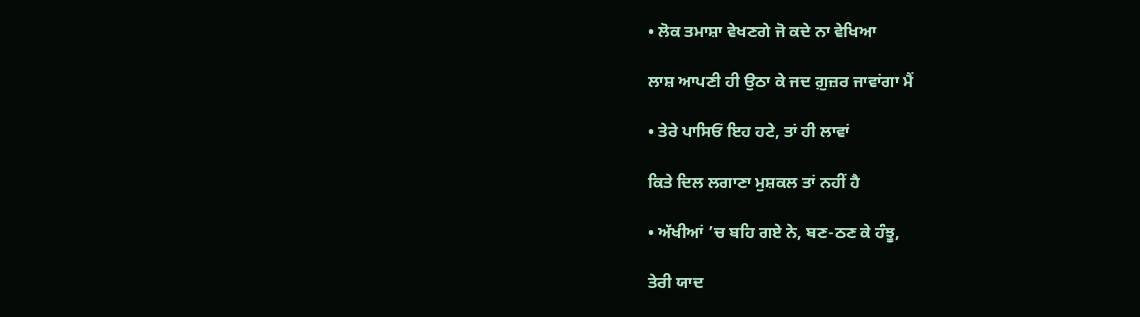• ਲੋਕ ਤਮਾਸ਼ਾ ਵੇਖਣਗੇ ਜੋ ਕਦੇ ਨਾ ਵੇਖਿਆ

ਲਾਸ਼ ਆਪਣੀ ਹੀ ਉਠਾ ਕੇ ਜਦ ਗ਼ੁਜ਼ਰ ਜਾਵਾਂਗਾ ਮੈਂ

• ਤੇਰੇ ਪਾਸਿਓਂ ਇਹ ਹਟੇ, ਤਾਂ ਹੀ ਲਾਵਾਂ

ਕਿਤੇ ਦਿਲ ਲਗਾਣਾ ਮੁਸ਼ਕਲ ਤਾਂ ਨਹੀਂ ਹੈ

• ਅੱਖੀਆਂ ’ਚ ਬਹਿ ਗਏ ਨੇ, ਬਣ-ਠਣ ਕੇ ਹੰਝੂ,

ਤੇਰੀ ਯਾਦ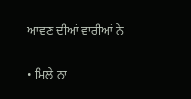ਆਵਣ ਦੀਆਂ ਵਾਰੀਆਂ ਨੇ

• ਮਿਲੇ ਨਾ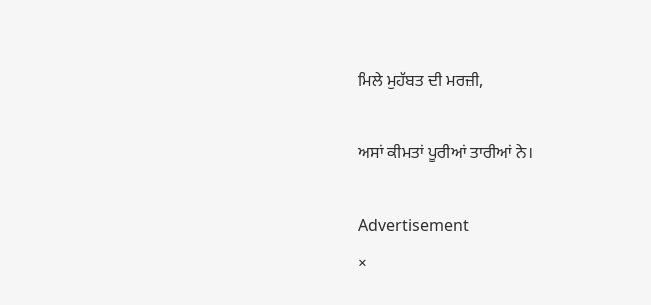ਮਿਲੇ ਮੁਹੱਬਤ ਦੀ ਮਰਜ਼ੀ,

ਅਸਾਂ ਕੀਮਤਾਂ ਪੂਰੀਆਂ ਤਾਰੀਆਂ ਨੇ।

Advertisement
×